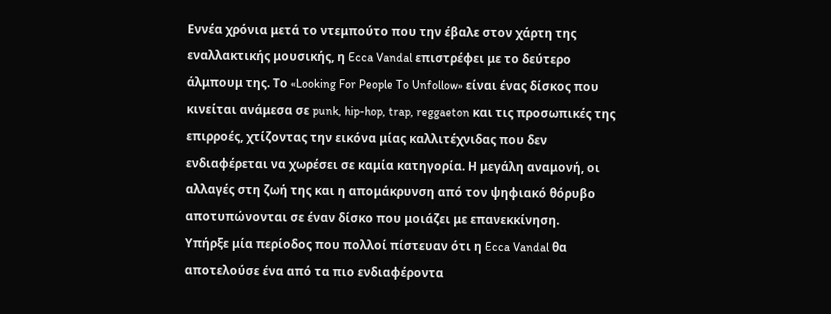Εννέα χρόνια μετά το ντεμπούτο που την έβαλε στον χάρτη της εναλλακτικής μουσικής, η Ecca Vandal επιστρέφει με το δεύτερο άλμπουμ της. Το «Looking For People To Unfollow» είναι ένας δίσκος που κινείται ανάμεσα σε punk, hip-hop, trap, reggaeton και τις προσωπικές της επιρροές, χτίζοντας την εικόνα μίας καλλιτέχνιδας που δεν ενδιαφέρεται να χωρέσει σε καμία κατηγορία. Η μεγάλη αναμονή, οι αλλαγές στη ζωή της και η απομάκρυνση από τον ψηφιακό θόρυβο αποτυπώνονται σε έναν δίσκο που μοιάζει με επανεκκίνηση.
Υπήρξε μία περίοδος που πολλοί πίστευαν ότι η Ecca Vandal θα αποτελούσε ένα από τα πιο ενδιαφέροντα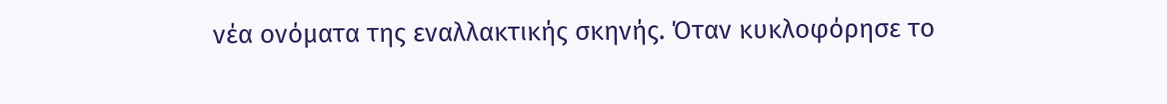νέα ονόματα της εναλλακτικής σκηνής. Όταν κυκλοφόρησε το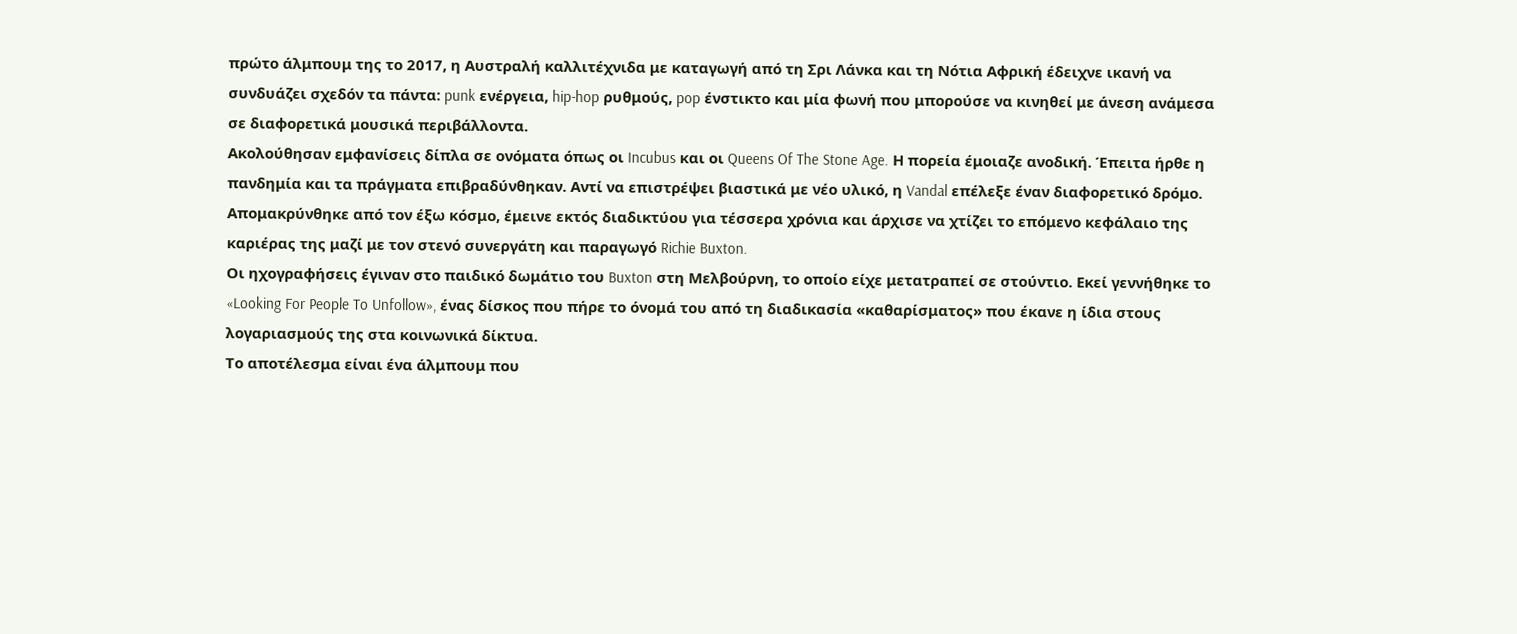πρώτο άλμπουμ της το 2017, η Αυστραλή καλλιτέχνιδα με καταγωγή από τη Σρι Λάνκα και τη Νότια Αφρική έδειχνε ικανή να συνδυάζει σχεδόν τα πάντα: punk ενέργεια, hip-hop ρυθμούς, pop ένστικτο και μία φωνή που μπορούσε να κινηθεί με άνεση ανάμεσα σε διαφορετικά μουσικά περιβάλλοντα.
Ακολούθησαν εμφανίσεις δίπλα σε ονόματα όπως οι Incubus και οι Queens Of The Stone Age. Η πορεία έμοιαζε ανοδική. Έπειτα ήρθε η πανδημία και τα πράγματα επιβραδύνθηκαν. Αντί να επιστρέψει βιαστικά με νέο υλικό, η Vandal επέλεξε έναν διαφορετικό δρόμο. Απομακρύνθηκε από τον έξω κόσμο, έμεινε εκτός διαδικτύου για τέσσερα χρόνια και άρχισε να χτίζει το επόμενο κεφάλαιο της καριέρας της μαζί με τον στενό συνεργάτη και παραγωγό Richie Buxton.
Οι ηχογραφήσεις έγιναν στο παιδικό δωμάτιο του Buxton στη Μελβούρνη, το οποίο είχε μετατραπεί σε στούντιο. Εκεί γεννήθηκε το «Looking For People To Unfollow», ένας δίσκος που πήρε το όνομά του από τη διαδικασία «καθαρίσματος» που έκανε η ίδια στους λογαριασμούς της στα κοινωνικά δίκτυα.
Το αποτέλεσμα είναι ένα άλμπουμ που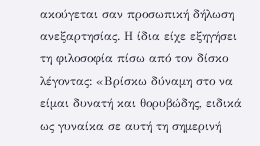ακούγεται σαν προσωπική δήλωση ανεξαρτησίας. Η ίδια είχε εξηγήσει τη φιλοσοφία πίσω από τον δίσκο λέγοντας: «Βρίσκω δύναμη στο να είμαι δυνατή και θορυβώδης, ειδικά ως γυναίκα σε αυτή τη σημερινή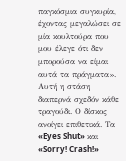παγκόσμια συγκυρία, έχοντας μεγαλώσει σε μία κουλτούρα που μου έλεγε ότι δεν μπορούσα να είμαι αυτά τα πράγματα».
Αυτή η στάση διαπερνά σχεδόν κάθε τραγούδι. Ο δίσκος ανοίγει επιθετικά. Τα «Eyes Shut» και «Sorry! Crash!»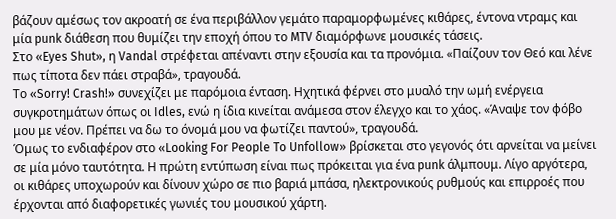βάζουν αμέσως τον ακροατή σε ένα περιβάλλον γεμάτο παραμορφωμένες κιθάρες, έντονα ντραμς και μία punk διάθεση που θυμίζει την εποχή όπου το MTV διαμόρφωνε μουσικές τάσεις.
Στο «Eyes Shut», η Vandal στρέφεται απέναντι στην εξουσία και τα προνόμια. «Παίζουν τον Θεό και λένε πως τίποτα δεν πάει στραβά», τραγουδά.
Το «Sorry! Crash!» συνεχίζει με παρόμοια ένταση. Ηχητικά φέρνει στο μυαλό την ωμή ενέργεια συγκροτημάτων όπως οι Idles, ενώ η ίδια κινείται ανάμεσα στον έλεγχο και το χάος. «Άναψε τον φόβο μου με νέον. Πρέπει να δω το όνομά μου να φωτίζει παντού», τραγουδά.
Όμως το ενδιαφέρον στο «Looking For People To Unfollow» βρίσκεται στο γεγονός ότι αρνείται να μείνει σε μία μόνο ταυτότητα. Η πρώτη εντύπωση είναι πως πρόκειται για ένα punk άλμπουμ. Λίγο αργότερα, οι κιθάρες υποχωρούν και δίνουν χώρο σε πιο βαριά μπάσα, ηλεκτρονικούς ρυθμούς και επιρροές που έρχονται από διαφορετικές γωνιές του μουσικού χάρτη.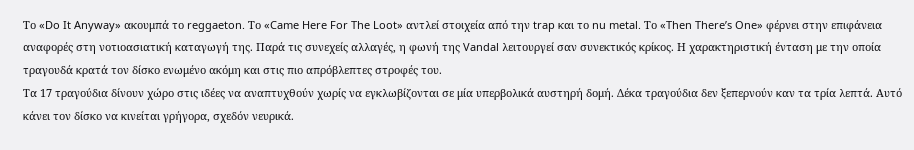Το «Do It Anyway» ακουμπά το reggaeton. Το «Came Here For The Loot» αντλεί στοιχεία από την trap και το nu metal. Το «Then There’s One» φέρνει στην επιφάνεια αναφορές στη νοτιοασιατική καταγωγή της. Παρά τις συνεχείς αλλαγές, η φωνή της Vandal λειτουργεί σαν συνεκτικός κρίκος. Η χαρακτηριστική ένταση με την οποία τραγουδά κρατά τον δίσκο ενωμένο ακόμη και στις πιο απρόβλεπτες στροφές του.
Τα 17 τραγούδια δίνουν χώρο στις ιδέες να αναπτυχθούν χωρίς να εγκλωβίζονται σε μία υπερβολικά αυστηρή δομή. Δέκα τραγούδια δεν ξεπερνούν καν τα τρία λεπτά. Αυτό κάνει τον δίσκο να κινείται γρήγορα, σχεδόν νευρικά.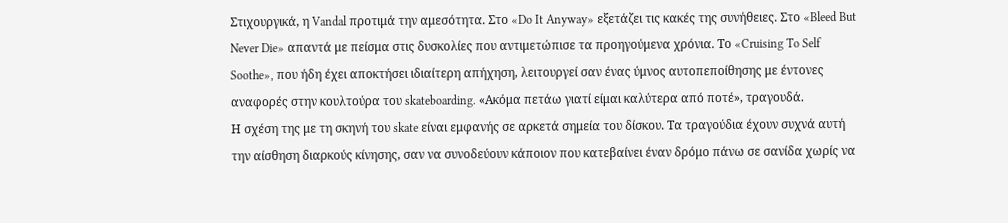Στιχουργικά, η Vandal προτιμά την αμεσότητα. Στο «Do It Anyway» εξετάζει τις κακές της συνήθειες. Στο «Bleed But Never Die» απαντά με πείσμα στις δυσκολίες που αντιμετώπισε τα προηγούμενα χρόνια. Το «Cruising To Self Soothe», που ήδη έχει αποκτήσει ιδιαίτερη απήχηση, λειτουργεί σαν ένας ύμνος αυτοπεποίθησης με έντονες αναφορές στην κουλτούρα του skateboarding. «Ακόμα πετάω γιατί είμαι καλύτερα από ποτέ», τραγουδά.
Η σχέση της με τη σκηνή του skate είναι εμφανής σε αρκετά σημεία του δίσκου. Τα τραγούδια έχουν συχνά αυτή την αίσθηση διαρκούς κίνησης, σαν να συνοδεύουν κάποιον που κατεβαίνει έναν δρόμο πάνω σε σανίδα χωρίς να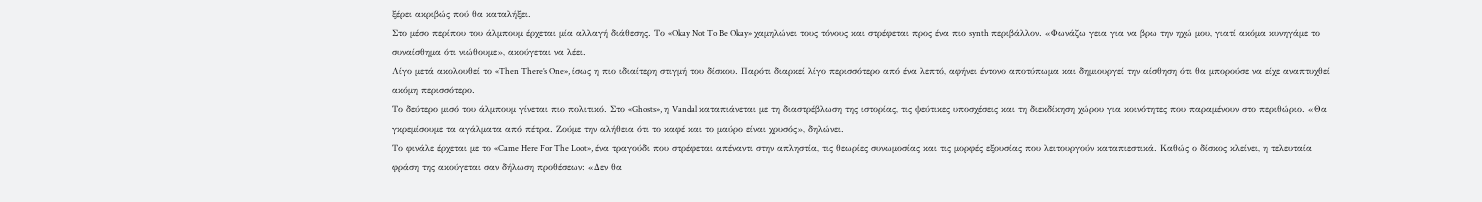ξέρει ακριβώς πού θα καταλήξει.
Στο μέσο περίπου του άλμπουμ έρχεται μία αλλαγή διάθεσης. Το «Okay Not To Be Okay» χαμηλώνει τους τόνους και στρέφεται προς ένα πιο synth περιβάλλον. «Φωνάζω γεια για να βρω την ηχώ μου, γιατί ακόμα κυνηγάμε το συναίσθημα ότι νιώθουμε», ακούγεται να λέει.
Λίγο μετά ακολουθεί το «Then There’s One», ίσως η πιο ιδιαίτερη στιγμή του δίσκου. Παρότι διαρκεί λίγο περισσότερο από ένα λεπτό, αφήνει έντονο αποτύπωμα και δημιουργεί την αίσθηση ότι θα μπορούσε να είχε αναπτυχθεί ακόμη περισσότερο.
Το δεύτερο μισό του άλμπουμ γίνεται πιο πολιτικό. Στο «Ghosts», η Vandal καταπιάνεται με τη διαστρέβλωση της ιστορίας, τις ψεύτικες υποσχέσεις και τη διεκδίκηση χώρου για κοινότητες που παραμένουν στο περιθώριο. «Θα γκρεμίσουμε τα αγάλματα από πέτρα. Ζούμε την αλήθεια ότι το καφέ και το μαύρο είναι χρυσός», δηλώνει.
Το φινάλε έρχεται με το «Came Here For The Loot», ένα τραγούδι που στρέφεται απέναντι στην απληστία, τις θεωρίες συνωμοσίας και τις μορφές εξουσίας που λειτουργούν καταπιεστικά. Καθώς ο δίσκος κλείνει, η τελευταία φράση της ακούγεται σαν δήλωση προθέσεων: «Δεν θα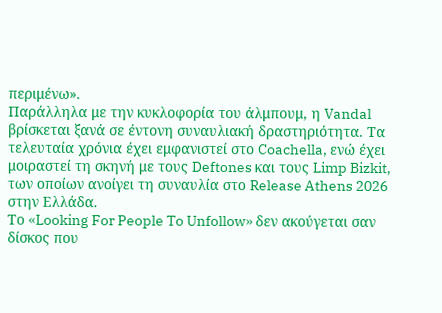περιμένω».
Παράλληλα με την κυκλοφορία του άλμπουμ, η Vandal βρίσκεται ξανά σε έντονη συναυλιακή δραστηριότητα. Τα τελευταία χρόνια έχει εμφανιστεί στο Coachella, ενώ έχει μοιραστεί τη σκηνή με τους Deftones και τους Limp Bizkit, των οποίων ανοίγει τη συναυλία στο Release Athens 2026 στην Ελλάδα.
Το «Looking For People To Unfollow» δεν ακούγεται σαν δίσκος που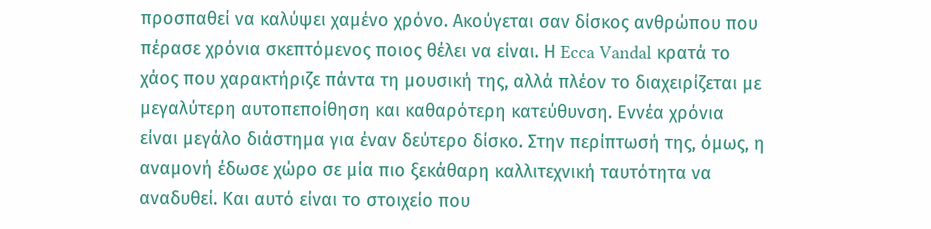προσπαθεί να καλύψει χαμένο χρόνο. Ακούγεται σαν δίσκος ανθρώπου που πέρασε χρόνια σκεπτόμενος ποιος θέλει να είναι. Η Ecca Vandal κρατά το χάος που χαρακτήριζε πάντα τη μουσική της, αλλά πλέον το διαχειρίζεται με μεγαλύτερη αυτοπεποίθηση και καθαρότερη κατεύθυνση. Εννέα χρόνια είναι μεγάλο διάστημα για έναν δεύτερο δίσκο. Στην περίπτωσή της, όμως, η αναμονή έδωσε χώρο σε μία πιο ξεκάθαρη καλλιτεχνική ταυτότητα να αναδυθεί. Και αυτό είναι το στοιχείο που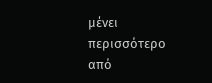μένει περισσότερο από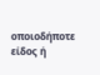οποιοδήποτε είδος ή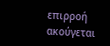επιρροή ακούγεται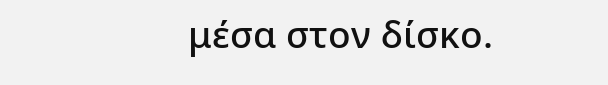μέσα στον δίσκο.